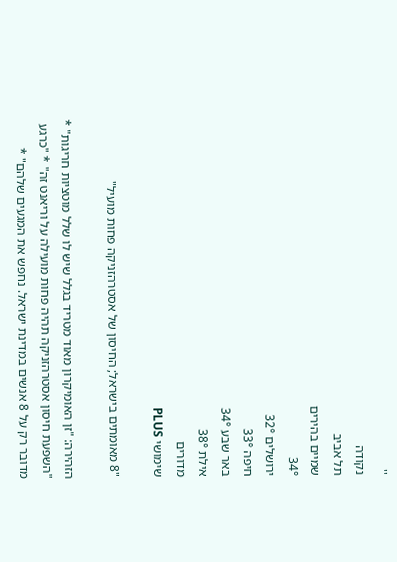''
נקודה
תל אביב
שמיים בהירים
34°
ירושלים 32°
חיפה 33°
באר שבע 34°
אילת 38°
מדורים
שימושי PLUS

"8 מאומתים בישראל; החיסון של אסטרהזניקה פחות מועיל"

הזהירה: "זן האומיקרון מאוד מטריד בגלל שיש לו שלל מוטציות חריגות" * "השפעת חיסון אסטרהזניקה תהיה פחות מועילה על וריאנט זה" * "כרגע מדובר רק על 8 אנשים במדינת ישראל. נחפש את המגעים שלהם" *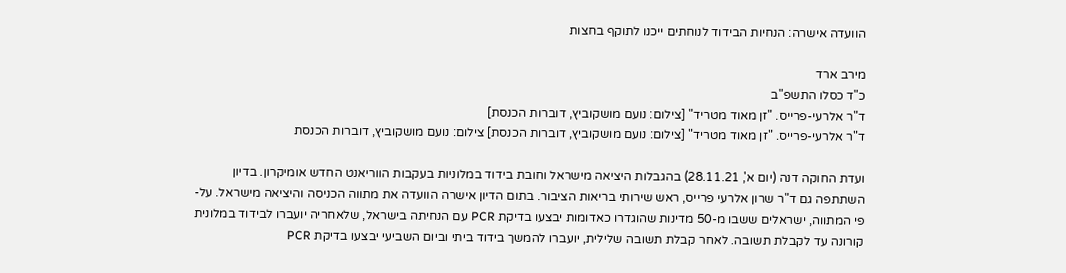הוועדה אישרה: הנחיות הבידוד לנוחתים ייכנו לתוקף בחצות

מירב ארד
כ"ד כסלו התשפ"ב
ד"ר אלרעי-פרייס. "זן מאוד מטריד" [צילום: נועם מושקוביץ, דוברות הכנסת]
ד"ר אלרעי-פרייס. "זן מאוד מטריד" [צילום: נועם מושקוביץ, דוברות הכנסת] צילום: נועם מושקוביץ, דוברות הכנסת

ועדת החוקה דנה (יום א', 28.11.21) בהגבלות היציאה מישראל וחובת בידוד במלוניות בעקבות הווריאנט החדש אומיקרון. בדיון השתתפה גם ד"ר שרון אלרעי פרייס, ראש שירותי בריאות הציבור. בתום הדיון אישרה הוועדה את מתווה הכניסה והיציאה מישראל. על-פי המתווה, ישראלים ששבו מ-50 מדינות שהוגדרו כאדומות יבצעו בדיקת PCR עם הנחיתה בישראל, שלאחריה יועברו לבידוד במלונית קורונה עד לקבלת תשובה. לאחר קבלת תשובה שלילית, יועברו להמשך בידוד ביתי וביום השביעי יבצעו בדיקת PCR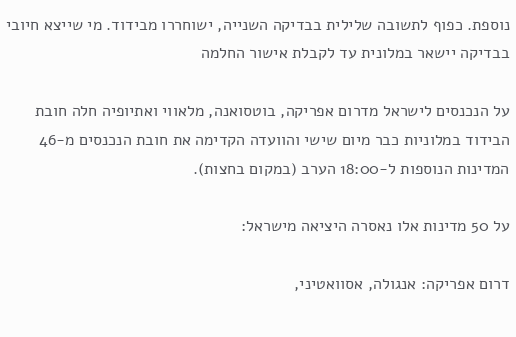נוספת. כפוף לתשובה שלילית בבדיקה השנייה, ישוחררו מבידוד. מי שייצא חיובי בבדיקה יישאר במלונית עד לקבלת אישור החלמה

על הנכנסים לישראל מדרום אפריקה, בוטסואנה, מלאווי ואתיופיה חלה חובת הבידוד במלוניות כבר מיום שישי והוועדה הקדימה את חובת הנכנסים מ-46 המדינות הנוספות ל-18:00 הערב (במקום בחצות).

על 50 מדינות אלו נאסרה היציאה מישראל:

דרום אפריקה: אנגולה, אסוואטיני,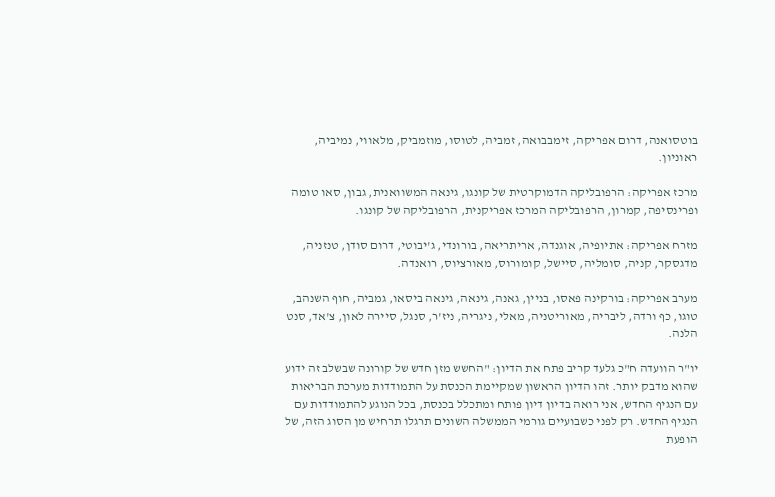בוטסואנה, דרום אפריקה, זימבבואה, זמביה, לטוסו, מוזמביק, מלאווי, נמיביה, ראוניון.

מרכז אפריקה: הרפובליקה הדמוקרטית של קונגו, גינאה המשוואנית, גבון, סאו טומה ופרינסיפה, קמרון, הרפובליקה המרכז אפריקנית, הרפובליקה של קונגו.

מזרח אפריקה: אתיופיה, אוגנדה, אריתריאה, בורונדי, ג'יבוטי, דרום סודן, טנזניה, מדגסקר, קניה, סומליה, סיישל, קומורוס, מאורציוס, רואנדה.

מערב אפריקה: בורקינה פאסו, בניין, גאנה, גינאה, גינאה ביסאו, גמביה, חוף השנהב, טוגו, כף ורדה, ליבריה, מאוריטניה, מאלי, ניגריה, ניז'ר, סנגל, סיירה לאון, צ'אד, סנט הלנה.

יו"ר הוועדה ח"כ גלעד קריב פתח את הדיון: "החשש מזן חדש של קורונה שבשלב זה ידוע שהוא מדבק יותר. זהו הדיון הראשון שמקיימת הכנסת על התמודדות מערכת הבריאות עם הנגיף החדש, אני רואה בדיון דיון פותח ומתכלל בכנסת, בכל הנוגע להתמודדות עם הנגיף החדש. רק לפני כשבועיים גורמי הממשלה השונים תרגלו תרחיש מן הסוג הזה, של הופעת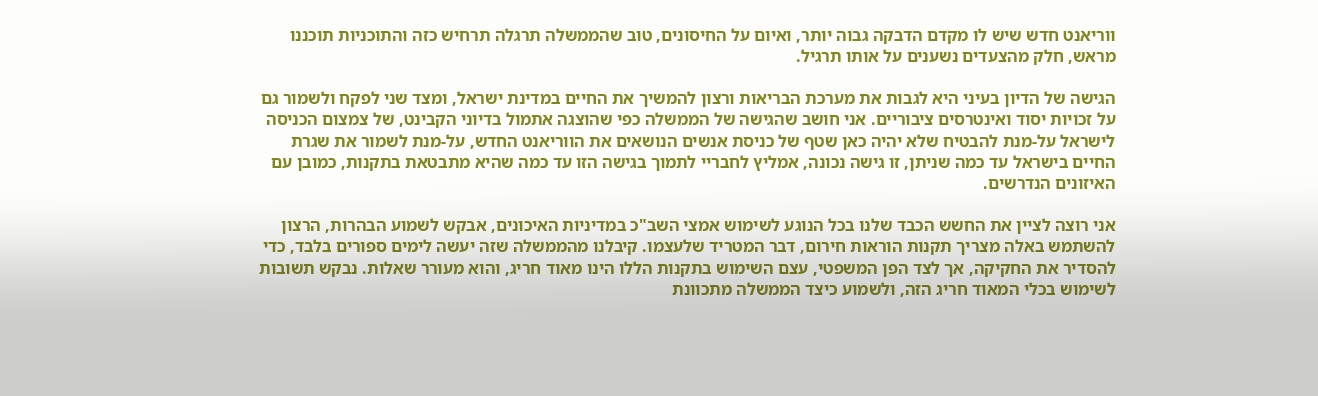ווריאנט חדש שיש לו מקדם הדבקה גבוה יותר, ואיום על החיסונים, טוב שהממשלה תרגלה תרחיש כזה והתוכניות תוכננו מראש, חלק מהצעדים נשענים על אותו תרגיל.

הגישה של הדיון בעיני היא לגבות את מערכת הבריאות ורצון להמשיך את החיים במדינת ישראל, ומצד שני לפקח ולשמור גם על זכויות יסוד ואינטרסים ציבוריים. אני חושב שהגישה של הממשלה כפי שהוצגה אתמול בדיוני הקבינט, של צמצום הכניסה לישראל על-מנת להבטיח שלא יהיה כאן שטף של כניסת אנשים הנושאים את הווריאנט החדש, על-מנת לשמור את שגרת החיים בישראל עד כמה שניתן, זו גישה נכונה, אמליץ לחבריי לתמוך בגישה הזו עד כמה שהיא מתבטאת בתקנות, כמובן עם האיזונים הנדרשים.

אני רוצה לציין את החשש הכבד שלנו בכל הנוגע לשימוש אמצי השב"כ במדיניות האיכונים, אבקש לשמוע הבהרות, הרצון להשתמש באלה מצריך תקנות הוראות חירום, דבר המטריד שלעצמו. קיבלנו מהממשלה שזה יעשה לימים ספורים בלבד, כדי להסדיר את החקיקה, אך לצד הפן המשפטי, עצם השימוש בתקנות הללו הינו מאוד חריג, והוא מעורר שאלות. נבקש תשובות לשימוש בכלי המאוד חריג הזה, ולשמוע כיצד הממשלה מתכוונת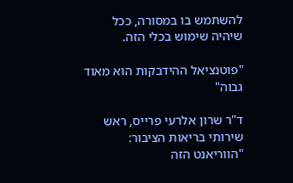להשתמש בו במסורה, ככל שיהיה שימוש בכלי הזה.

"פוטנציאל ההידבקות הוא מאוד גבוה"

ד"ר שרון אלרעי פרייס, ראש שירותי בריאות הציבור: "הווריאנט הזה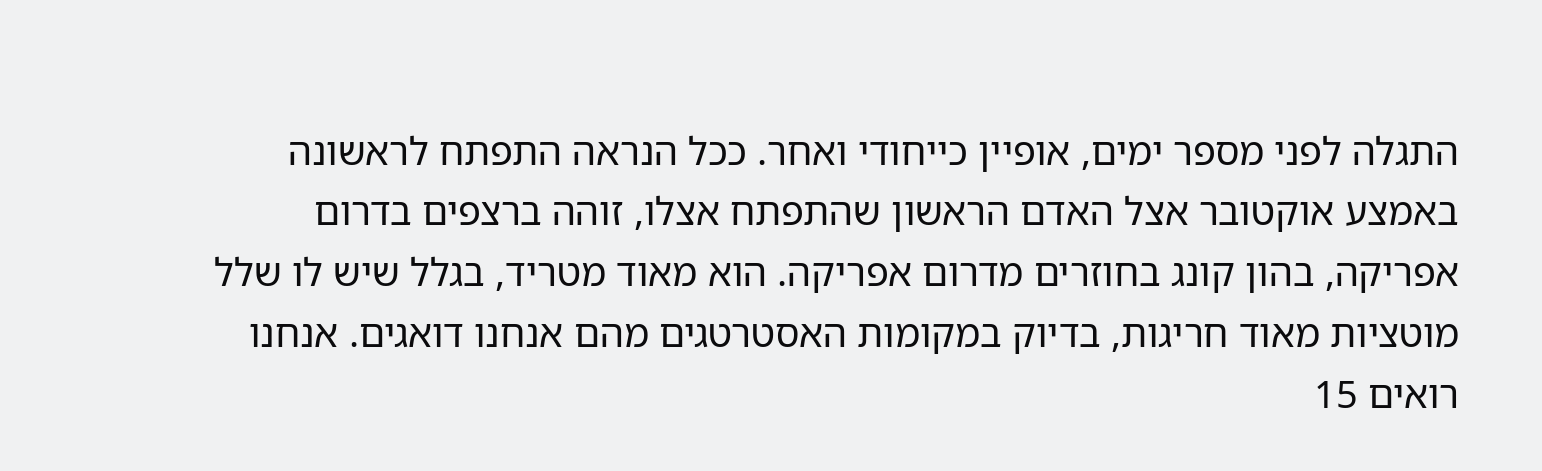התגלה לפני מספר ימים, אופיין כייחודי ואחר. ככל הנראה התפתח לראשונה באמצע אוקטובר אצל האדם הראשון שהתפתח אצלו, זוהה ברצפים בדרום אפריקה, בהון קונג בחוזרים מדרום אפריקה. הוא מאוד מטריד, בגלל שיש לו שלל מוטציות מאוד חריגות, בדיוק במקומות האסטרטגים מהם אנחנו דואגים. אנחנו רואים 15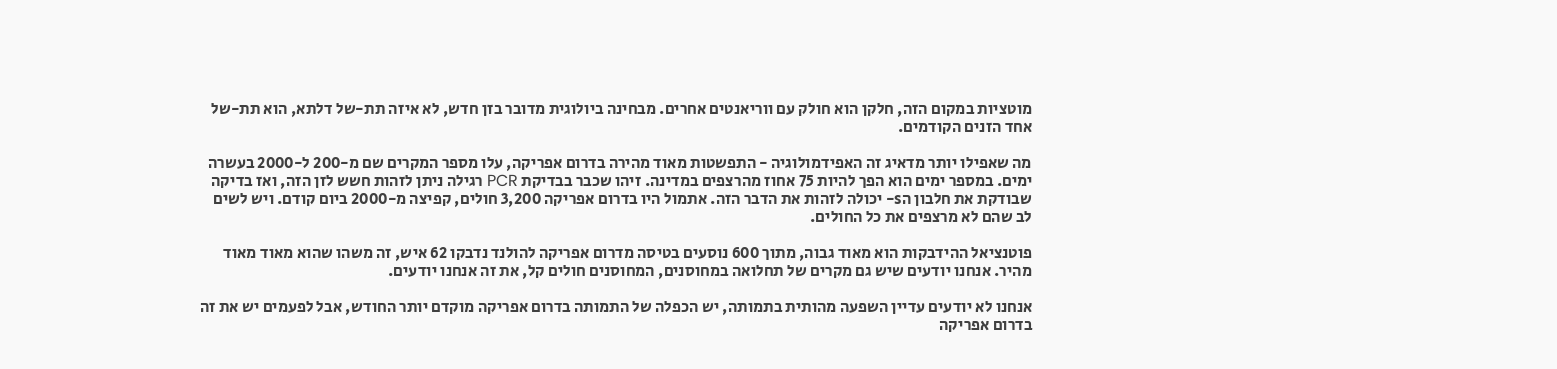מוטציות במקום הזה, חלקן הוא חולק עם ווריאנטים אחרים. מבחינה ביולוגית מדובר בזן חדש, לא איזה תת-של דלתא, הוא תת-של אחד הזנים הקודמים.

מה שאפילו יותר מדאיג זה האפידמולוגיה - התפשטות מאוד מהירה בדרום אפריקה, עלו מספר המקרים שם מ-200 ל-2000 בעשרה ימים. במספר ימים הוא הפך להיות 75 אחוז מהרצפים במדינה. זיהו שכבר בבדיקת PCR רגילה ניתן לזהות חשש לזן הזה, ואז בדיקה שבודקת את חלבון הs- יכולה לזהות את הדבר הזה. אתמול היו בדרום אפריקה 3,200 חולים, קפיצה מ-2000 ביום קודם. ויש לשים לב שהם לא מרצפים את כל החולים.

פוטנציאל ההידבקות הוא מאוד גבוה, מתוך 600 נוסעים בטיסה מדרום אפריקה להולנד נדבקו 62 איש, זה משהו שהוא מאוד מאוד מהיר. אנחנו יודעים שיש גם מקרים של תחלואה במחוסנים, המחוסנים חולים קל, את זה אנחנו יודעים.

אנחנו לא יודעים עדיין השפעה מהותית בתמותה, יש הכפלה של התמותה בדרום אפריקה מוקדם יותר החודש, אבל לפעמים יש את זה בדרום אפריקה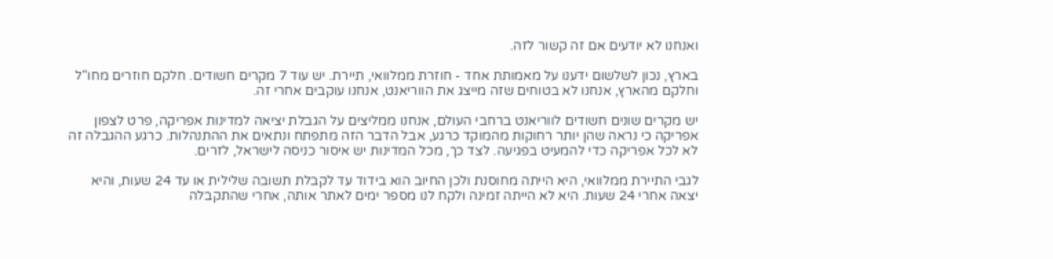ואנחנו לא יודעים אם זה קשור לזה.

בארץ, נכון לשלשום ידענו על מאמותת אחד - חוזרת ממלוואי, תיירת. יש עוד 7 מקרים חשודים. חלקם חוזרים מחו"ל וחלקם מהארץ, אנחנו לא בטוחים שזה מייצג את הווריאנט, אנחנו עוקבים אחרי זה.

יש מקרים שונים חשודים לווריאנט ברחבי העולם, אנחנו ממליצים על הגבלת יציאה למדינות אפריקה, פרט לצפון אפריקה כי נראה שהן יותר רחוקות מהמוקד כרגע, אבל הדבר הזה מתפתח ונתאים את ההתנהלות. כרגע ההגבלה זה לא לכל אפריקה כדי להמעיט בפגיעה. לצד כך, מכל המדינות יש איסור כניסה לישראל, לזרים.

לגבי התיירת ממלוואי, היא הייתה מחוסנת ולכן החיוב הוא בידוד עד לקבלת תשובה שלילית או עד 24 שעות, והיא יצאה אחרי 24 שעות. היא לא הייתה זמינה ולקח לנו מספר ימים לאתר אותה, אחרי שהתקבלה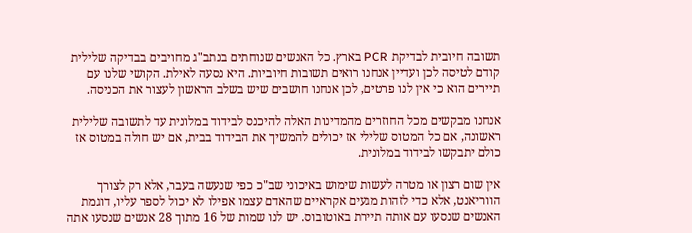תשובה חיובית לבדיקת PCR בארץ. כל האנשים שנוחתים בנתב"ג מחויבים בבדיקה שלילית קודם לטיסה לכן ועדיין אנחנו רואים תשובות חיוביות. היא נסעה לאילת. הקושי שלנו עם תיירים הוא כי אין לנו פרטים, לכן אנחנו חושבים שיש בשלב הראשון לעצור את הכניסה.

אנחנו מבקשים מכל החוזרים מהמדינות האלה להיכנס לבידוד במלונית עד לתשובה שלילית ראשונה, אם כל המטוס שלילי אז יכולים להמשיך את הבידוד בבית, אם יש חולה במטוס אז כולם יתבקשו לבידוד במלונית.

אין שום רצון או מטרה לעשות שימוש באיכוני שב"כ כפי שנעשה בעבר, אלא רק לצורך הווריאנט, אלא כדי לזהות מגעים אקראיים שהאדם עצמו אפילו לא יכול לספר עליו, דוגמת האנשים שנסעו עם אותה תיירת באוטובוס. יש לנו שמות של 16 מתוך 28 אנשים שנסעו אתה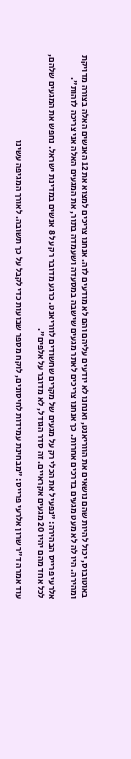באוטובוס, יכול להיות שהם נושאים את הווריאנט, ואנחנו לא יודעים עליהם והם לא מודעים לזה. אנחנו צריכים למצוא את 12 האנשים האלה בצורה מדויקת ומהירה. היו לה לא מעט מגעים בדרכים אחרות. כך אנחנו צריכים לאתר מגעים שישבה במסעדה ושעמדה בתור, את המגעים האלה אני צריכה לזהות".

אלרעי פרייס הבהירה: "נפעיל את הכלי רק על מגעים של מקרים שחשודים לווריאנט. כרגע מדובר רק על 8 אנשים במדינת ישראל. נחפש את המגעים שלהם, לכל אחד מהם יהיו 20 מגעים אקראיים. זה סדר הגודל, לא מדובר על אלפים".

עוד אמרה ד"ר שרון אלרעי פרייס: "מבחינת עמידות לחיסונים, לוקח מספר שבועות כדי לקבל על כך תשובה. לאורך המגיפה עשינו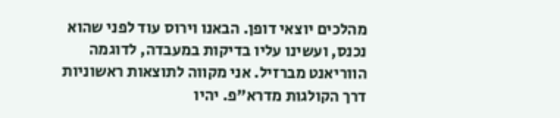מהלכים יוצאי דופן. הבאנו וירוס עוד לפני שהוא נכנס, ועשינו עליו בדיקות במעבדה, לדוגמה הווריאנט מברזיל. אני מקווה לתוצאות ראשוניות דרך הקולגות מדרא"פ. יהיו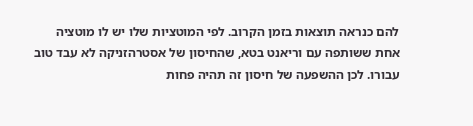להם כנראה תוצאות בזמן הקרוב. לפי המוטציות שלו יש לו מוטציה אחת ששותפה עם וריאנט בטא, שהחיסון של אסטרהזניקה לא עבד טוב עבורו. לכן ההשפעה של חיסון זה תהיה פחות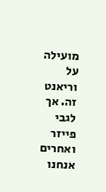מועילה על וריאנט זה. אך לגבי פייזר ואחרים אנחנו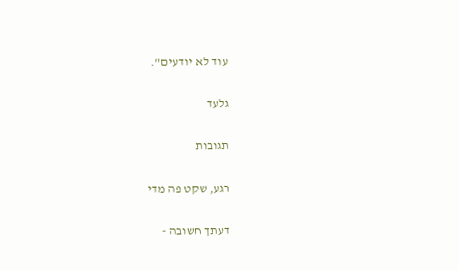עוד לא יודעים".

גלעד

תגובות

רגע, שקט פה מדי

דעתך חשובה -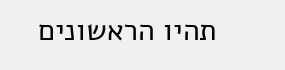תהיו הראשונים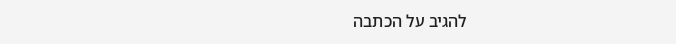להגיב על הכתבה